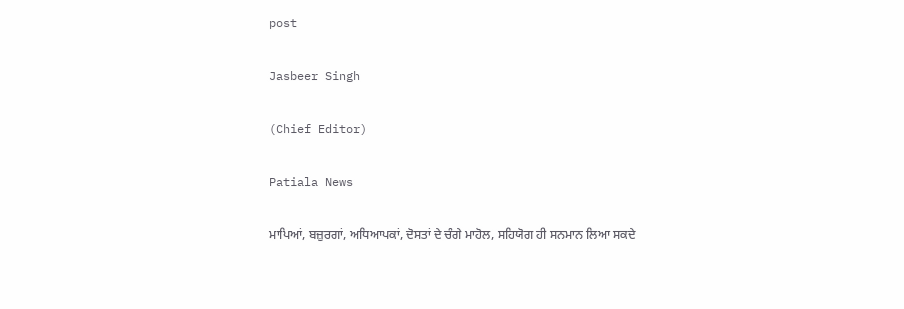post

Jasbeer Singh

(Chief Editor)

Patiala News

ਮਾਪਿਆਂ, ਬਜ਼ੁਰਗਾਂ, ਅਧਿਆਪਕਾਂ, ਦੋਸਤਾਂ ਦੇ ਚੰਗੇ ਮਾਹੋਲ, ਸਹਿਯੋਗ ਹੀ ਸਨਮਾਨ ਲਿਆ ਸਕਦੇ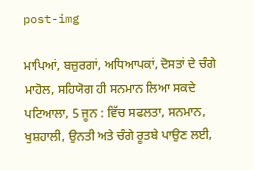post-img

ਮਾਪਿਆਂ, ਬਜ਼ੁਰਗਾਂ, ਅਧਿਆਪਕਾਂ, ਦੋਸਤਾਂ ਦੇ ਚੰਗੇ ਮਾਹੋਲ, ਸਹਿਯੋਗ ਹੀ ਸਨਮਾਨ ਲਿਆ ਸਕਦੇ ਪਟਿਆਲਾ, 5 ਜੂਨ : ਵਿੱਚ ਸਫਲਤਾ, ਸਨਮਾਨ, ਖੁਸ਼ਹਾਲੀ, ਉਨਤੀ ਅਤੇ ਚੰਗੇ ਰੂਤਬੇ ਪਾਉਣ ਲਈ,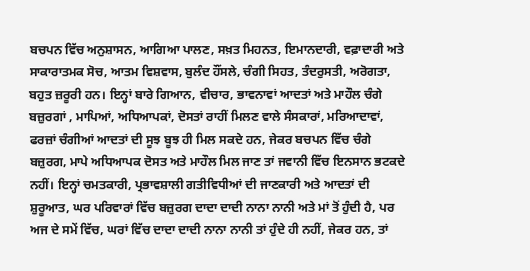ਬਚਪਨ ਵਿੱਚ ਅਨੁਸ਼ਾਸਨ, ਆਗਿਆ ਪਾਲਣ, ਸਖ਼ਤ ਮਿਹਨਤ, ਇਮਾਨਦਾਰੀ, ਵਫ਼ਾਦਾਰੀ ਅਤੇ ਸਾਕਾਰਾਤਮਕ ਸੋਚ, ਆਤਮ ਵਿਸ਼ਵਾਸ, ਬੁਲੰਦ ਹੌਂਸਲੇ, ਚੰਗੀ ਸਿਹਤ, ਤੰਦਰੁਸਤੀ, ਅਰੋਗਤਾ, ਬਹੁਤ ਜ਼ਰੂਰੀ ਹਨ। ਇਨ੍ਹਾਂ ਬਾਰੇ ਗਿਆਨ, ਵੀਚਾਰ, ਭਾਵਨਾਵਾਂ ਆਦਤਾਂ ਅਤੇ ਮਾਹੌਲ ਚੰਗੇ ਬਜ਼ੁਰਗਾਂ , ਮਾਪਿਆਂ, ਅਧਿਆਪਕਾਂ, ਦੋਸਤਾਂ ਰਾਹੀਂ ਮਿਲਣ ਵਾਲੇ ਸੰਸਕਾਰਾਂ, ਮਰਿਆਦਾਵਾਂ, ਫਰਜ਼ਾਂ ਚੰਗੀਆਂ ਆਦਤਾਂ ਦੀ ਸੂਝ ਬੂਝ ਹੀ ਮਿਲ ਸਕਦੇ ਹਨ, ਜੇਕਰ ਬਚਪਨ ਵਿੱਚ ਚੰਗੇ ਬਜ਼ੁਰਗ, ਮਾਪੇ ਅਧਿਆਪਕ ਦੋਸਤ ਅਤੇ ਮਾਹੌਲ ਮਿਲ ਜਾਣ ਤਾਂ ਜਵਾਨੀ ਵਿੱਚ ਇਨਸਾਨ ਭਟਕਦੇ ਨਹੀਂ। ਇਨ੍ਹਾਂ ਚਮਤਕਾਰੀ, ਪ੍ਰਭਾਵਸ਼ਾਲੀ ਗਤੀਵਿਧੀਆਂ ਦੀ ਜਾਣਕਾਰੀ ਅਤੇ ਆਦਤਾਂ ਦੀ ਸ਼ੁਰੂਆਤ, ਘਰ ਪਰਿਵਾਰਾਂ ਵਿੱਚ ਬਜ਼ੁਰਗ ਦਾਦਾ ਦਾਦੀ ਨਾਨਾ ਨਾਨੀ ਅਤੇ ਮਾਂ ਤੋਂ ਹੁੰਦੀ ਹੈ, ਪਰ ਅਜ ਦੇ ਸਮੇਂ ਵਿੱਚ, ਘਰਾਂ ਵਿੱਚ ਦਾਦਾ ਦਾਦੀ ਨਾਨਾ ਨਾਨੀ ਤਾਂ ਹੁੰਦੇ ਹੀ ਨਹੀਂ, ਜੇਕਰ ਹਨ, ਤਾਂ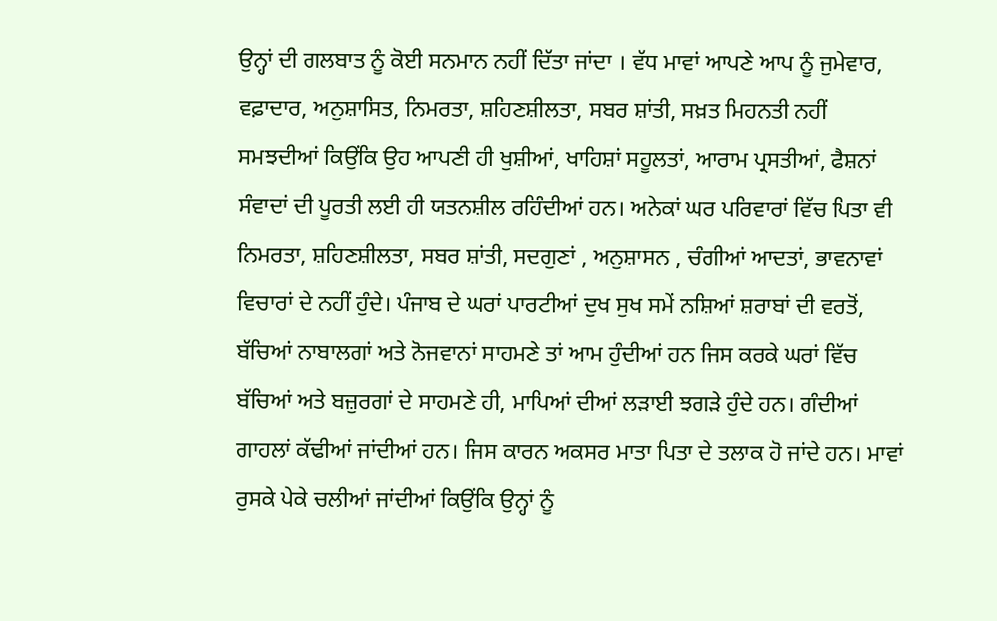ਉਨ੍ਹਾਂ ਦੀ ਗਲਬਾਤ ਨੂੰ ਕੋਈ ਸਨਮਾਨ ਨਹੀਂ ਦਿੱਤਾ ਜਾਂਦਾ । ਵੱਧ ਮਾਵਾਂ ਆਪਣੇ ਆਪ ਨੂੰ ਜੁਮੇਵਾਰ, ਵਫ਼ਾਦਾਰ, ਅਨੁਸ਼ਾਸਿਤ, ਨਿਮਰਤਾ, ਸ਼ਹਿਣਸ਼ੀਲਤਾ, ਸਬਰ ਸ਼ਾਂਤੀ, ਸਖ਼ਤ ਮਿਹਨਤੀ ਨਹੀਂ ਸਮਝਦੀਆਂ ਕਿਉਂਕਿ ਉਹ ਆਪਣੀ ਹੀ ਖੁਸ਼ੀਆਂ, ਖਾਹਿਸ਼ਾਂ ਸਹੂਲਤਾਂ, ਆਰਾਮ ਪ੍ਰਸਤੀਆਂ, ਫੈਸ਼ਨਾਂ ਸੰਵਾਦਾਂ ਦੀ ਪੂਰਤੀ ਲਈ ਹੀ ਯਤਨਸ਼ੀਲ ਰਹਿੰਦੀਆਂ ਹਨ। ਅਨੇਕਾਂ ਘਰ ਪਰਿਵਾਰਾਂ ਵਿੱਚ ਪਿਤਾ ਵੀ ਨਿਮਰਤਾ, ਸ਼ਹਿਣਸ਼ੀਲਤਾ, ਸਬਰ ਸ਼ਾਂਤੀ, ਸਦਗੁਣਾਂ , ਅਨੁਸ਼ਾਸਨ , ਚੰਗੀਆਂ ਆਦਤਾਂ, ਭਾਵਨਾਵਾਂ ਵਿਚਾਰਾਂ ਦੇ ਨਹੀਂ ਹੁੰਦੇ। ਪੰਜਾਬ ਦੇ ਘਰਾਂ ਪਾਰਟੀਆਂ ਦੁਖ ਸੁਖ ਸਮੇਂ ਨਸ਼ਿਆਂ ਸ਼ਰਾਬਾਂ ਦੀ ਵਰਤੋਂ, ਬੱਚਿਆਂ ਨਾਬਾਲਗਾਂ ਅਤੇ ਨੋਜਵਾਨਾਂ ਸਾਹਮਣੇ ਤਾਂ ਆਮ ਹੁੰਦੀਆਂ ਹਨ ਜਿਸ ਕਰਕੇ ਘਰਾਂ ਵਿੱਚ ਬੱਚਿਆਂ ਅਤੇ ਬਜ਼ੁਰਗਾਂ ਦੇ ਸਾਹਮਣੇ ਹੀ, ਮਾਪਿਆਂ ਦੀਆਂ ਲੜਾਈ ਝਗੜੇ ਹੁੰਦੇ ਹਨ। ਗੰਦੀਆਂ ਗਾਹਲਾਂ ਕੱਢੀਆਂ ਜਾਂਦੀਆਂ ਹਨ। ਜਿਸ ਕਾਰਨ ਅਕਸਰ ਮਾਤਾ ਪਿਤਾ ਦੇ ਤਲਾਕ ਹੋ ਜਾਂਦੇ ਹਨ। ਮਾਵਾਂ ਰੁਸਕੇ ਪੇਕੇ ਚਲੀਆਂ ਜਾਂਦੀਆਂ ਕਿਉਂਕਿ ਉਨ੍ਹਾਂ ਨੂੰ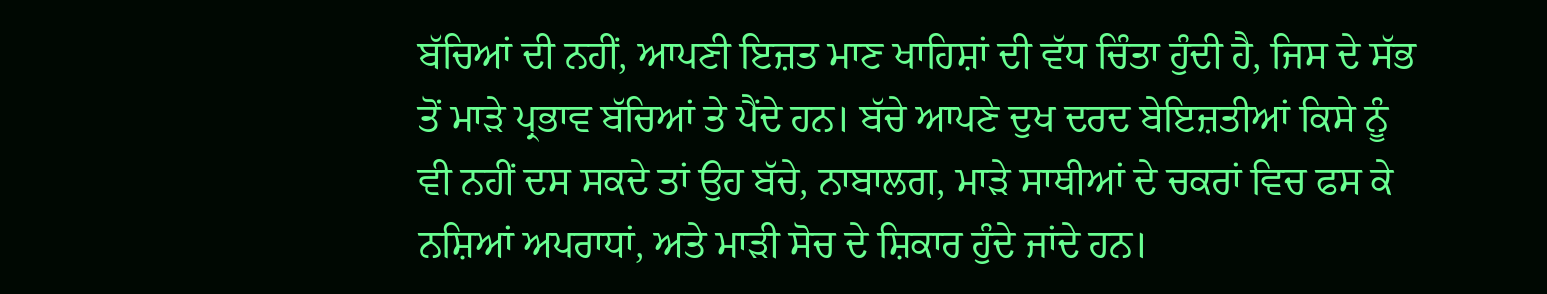ਬੱਚਿਆਂ ਦੀ ਨਹੀਂ, ਆਪਣੀ ਇਜ਼ਤ ਮਾਣ ਖਾਹਿਸ਼ਾਂ ਦੀ ਵੱਧ ਚਿੰਤਾ ਹੁੰਦੀ ਹੈ, ਜਿਸ ਦੇ ਸੱਭ ਤੋਂ ਮਾੜੇ ਪ੍ਰਭਾਵ ਬੱਚਿਆਂ ਤੇ ਪੈਂਦੇ ਹਨ। ਬੱਚੇ ਆਪਣੇ ਦੁਖ ਦਰਦ ਬੇਇਜ਼ਤੀਆਂ ਕਿਸੇ ਨੂੰ ਵੀ ਨਹੀਂ ਦਸ ਸਕਦੇ ਤਾਂ ਉਹ ਬੱਚੇ, ਨਾਬਾਲਗ, ਮਾੜੇ ਸਾਥੀਆਂ ਦੇ ਚਕਰਾਂ ਵਿਚ ਫਸ ਕੇ ਨਸ਼ਿਆਂ ਅਪਰਾਧਾਂ, ਅਤੇ ਮਾੜੀ ਸੋਚ ਦੇ ਸ਼ਿਕਾਰ ਹੁੰਦੇ ਜਾਂਦੇ ਹਨ।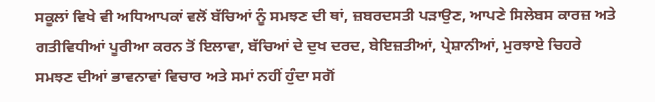ਸਕੂਲਾਂ ਵਿਖੇ ਵੀ ਅਧਿਆਪਕਾਂ ਵਲੋਂ ਬੱਚਿਆਂ ਨੂੰ ਸਮਝਣ ਦੀ ਥਾਂ, ਜ਼ਬਰਦਸਤੀ ਪੜਾਉਣ, ਆਪਣੇ ਸਿਲੇਬਸ ਕਾਰਜ਼ ਅਤੇ ਗਤੀਵਿਧੀਆਂ ਪੂਰੀਆ ਕਰਨ ਤੋਂ ਇਲਾਵਾ, ਬੱਚਿਆਂ ਦੇ ਦੁਖ ਦਰਦ, ਬੇਇਜ਼ਤੀਆਂ, ਪ੍ਰੇਸ਼ਾਨੀਆਂ, ਮੁਰਝਾਏ ਚਿਹਰੇ ਸਮਝਣ ਦੀਆਂ ਭਾਵਨਾਵਾਂ ਵਿਚਾਰ ਅਤੇ ਸਮਾਂ ਨਹੀਂ ਹੁੰਦਾ ਸਗੋਂ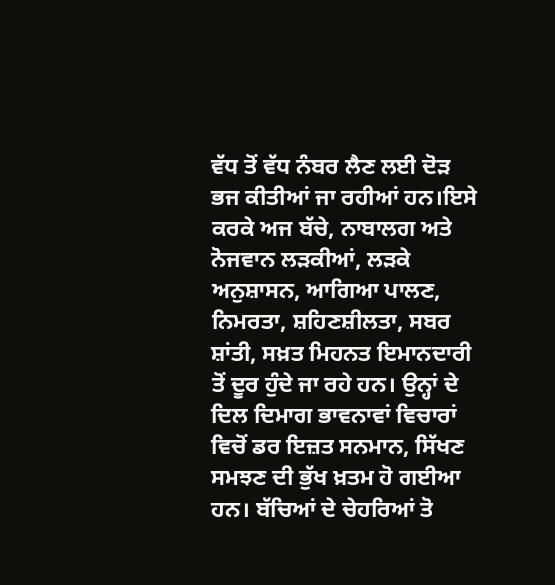ਵੱਧ ਤੋਂ ਵੱਧ ਨੰਬਰ ਲੈਣ ਲਈ ਦੋੜ ਭਜ ਕੀਤੀਆਂ ਜਾ ਰਹੀਆਂ ਹਨ।ਇਸੇ ਕਰਕੇ ਅਜ ਬੱਚੇ, ਨਾਬਾਲਗ ਅਤੇ ਨੋਜਵਾਨ ਲੜਕੀਆਂ, ਲੜਕੇ ਅਨੁਸ਼ਾਸਨ, ਆਗਿਆ ਪਾਲਣ, ਨਿਮਰਤਾ, ਸ਼ਹਿਣਸ਼ੀਲਤਾ, ਸਬਰ ਸ਼ਾਂਤੀ, ਸਖ਼ਤ ਮਿਹਨਤ ਇਮਾਨਦਾਰੀ ਤੋਂ ਦੂਰ ਹੁੰਦੇ ਜਾ ਰਹੇ ਹਨ। ਉਨ੍ਹਾਂ ਦੇ ਦਿਲ ਦਿਮਾਗ ਭਾਵਨਾਵਾਂ ਵਿਚਾਰਾਂ ਵਿਚੋਂ ਡਰ ਇਜ਼ਤ ਸਨਮਾਨ, ਸਿੱਖਣ ਸਮਝਣ ਦੀ ਭੁੱਖ ਖ਼ਤਮ ਹੋ ਗਈਆ ਹਨ। ਬੱਚਿਆਂ ਦੇ ਚੇਹਰਿਆਂ ਤੋ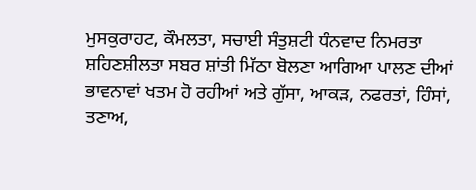ਮੁਸਕੁਰਾਹਟ, ਕੌਮਲਤਾ, ਸਚਾਈ ਸੰਤੁਸ਼ਟੀ ਧੰਨਵਾਦ ਨਿਮਰਤਾ ਸ਼ਹਿਣਸ਼ੀਲਤਾ ਸਬਰ ਸ਼ਾਂਤੀ ਮਿੱਠਾ ਬੋਲਣਾ ਆਗਿਆ ਪਾਲਣ ਦੀਆਂ ਭਾਵਨਾਵਾਂ ਖਤਮ ਹੋ ਰਹੀਆਂ ਅਤੇ ਗੁੱਸਾ, ਆਕੜ, ਨਫਰਤਾਂ, ਹਿੰਸਾਂ, ਤਣਾਅ,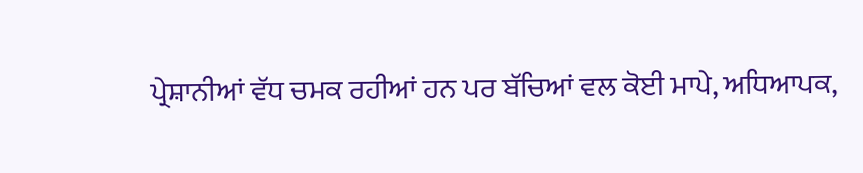ਪ੍ਰੇਸ਼ਾਨੀਆਂ ਵੱਧ ਚਮਕ ਰਹੀਆਂ ਹਨ ਪਰ ਬੱਚਿਆਂ ਵਲ ਕੋਈ ਮਾਪੇ, ਅਧਿਆਪਕ,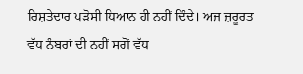ਰਿਸ਼ਤੇਦਾਰ ਪੜੋਸੀ ਧਿਆਨ ਹੀ ਨਹੀਂ ਦਿੰਦੇ। ਅਜ ਜ਼ਰੂਰਤ ਵੱਧ ਨੰਬਰਾਂ ਦੀ ਨਹੀਂ ਸਗੋਂ ਵੱਧ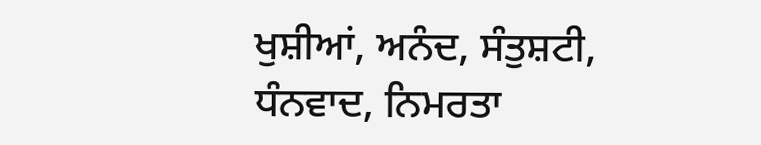ਖੁਸ਼ੀਆਂ, ਅਨੰਦ, ਸੰਤੁਸ਼ਟੀ, ਧੰਨਵਾਦ, ਨਿਮਰਤਾ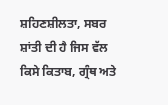ਸ਼ਹਿਣਸ਼ੀਲਤਾ, ਸਬਰ ਸ਼ਾਂਤੀ ਦੀ ਹੈ ਜਿਸ ਵੱਲ ਕਿਸੇ ਕਿਤਾਬ, ਗ੍ਰੰਥ ਅਤੇ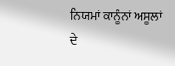ਨਿਯਮਾਂ ਕਾਨੂੰਨਾਂ ਅਸੂਲਾਂ ਦੇ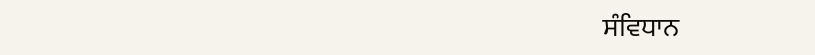ਸੰਵਿਧਾਨ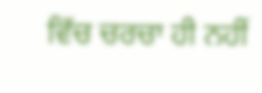ਵਿੱਚ ਚਰਚਾ ਹੀ ਨਹੀਂ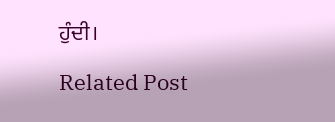ਹੁੰਦੀ।

Related Post